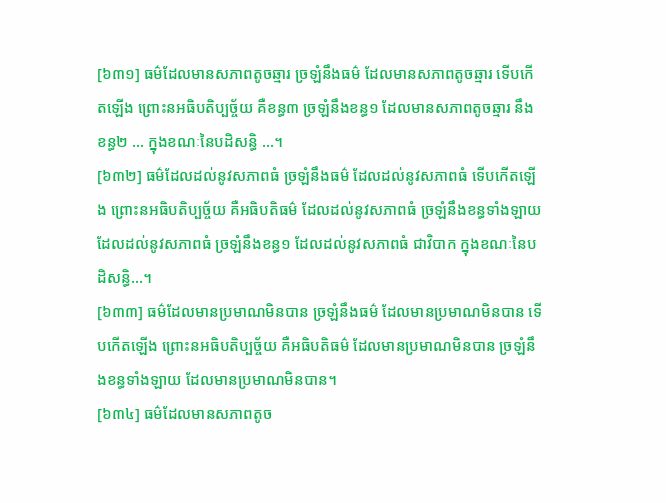[៦៣១] ធម៌ដែលមានសភាពតូចឆ្មារ ច្រឡំនឹងធម៌ ដែលមានសភាពតូចឆ្មារ ទើបកើតឡើង ព្រោះនអធិបតិប្បច្ច័យ គឺខន្ធ៣ ច្រឡំនឹងខន្ធ១ ដែលមានសភាពតូចឆ្មារ នឹងខន្ធ២ … ក្នុងខណៈនៃបដិសន្ធិ …។
[៦៣២] ធម៌ដែលដល់នូវសភាពធំ ច្រឡំនឹងធម៌ ដែលដល់នូវសភាពធំ ទើបកើតឡើង ព្រោះនអធិបតិប្បច្ច័យ គឺអធិបតិធម៌ ដែលដល់នូវសភាពធំ ច្រឡំនឹងខន្ធទាំងឡាយ ដែលដល់នូវសភាពធំ ច្រឡំនឹងខន្ធ១ ដែលដល់នូវសភាពធំ ជាវិបាក ក្នុងខណៈនៃបដិសន្ធិ…។
[៦៣៣] ធម៌ដែលមានប្រមាណមិនបាន ច្រឡំនឹងធម៌ ដែលមានប្រមាណមិនបាន ទើបកើតឡើង ព្រោះនអធិបតិប្បច្ច័យ គឺអធិបតិធម៌ ដែលមានប្រមាណមិនបាន ច្រឡំនឹងខន្ធទាំងឡាយ ដែលមានប្រមាណមិនបាន។
[៦៣៤] ធម៌ដែលមានសភាពតូច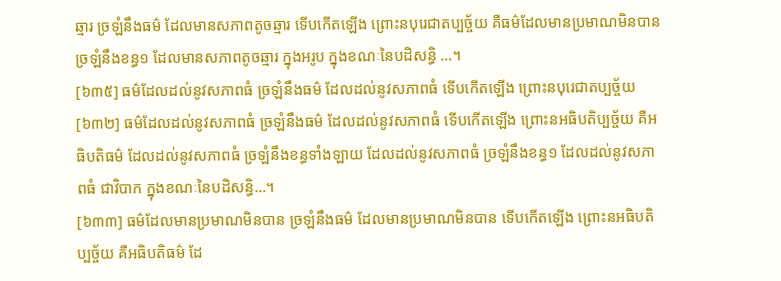ឆ្មារ ច្រឡំនឹងធម៌ ដែលមានសភាពតូចឆ្មារ ទើបកើតឡើង ព្រោះនបុរេជាតប្បច្ច័យ គឺធម៌ដែលមានប្រមាណមិនបាន ច្រឡំនឹងខន្ធ១ ដែលមានសភាពតូចឆ្មារ ក្នុងអរូប ក្នុងខណៈនៃបដិសន្ធិ …។
[៦៣៥] ធម៌ដែលដល់នូវសភាពធំ ច្រឡំនឹងធម៌ ដែលដល់នូវសភាពធំ ទើបកើតឡើង ព្រោះនបុរេជាតប្បច្ច័យ
[៦៣២] ធម៌ដែលដល់នូវសភាពធំ ច្រឡំនឹងធម៌ ដែលដល់នូវសភាពធំ ទើបកើតឡើង ព្រោះនអធិបតិប្បច្ច័យ គឺអធិបតិធម៌ ដែលដល់នូវសភាពធំ ច្រឡំនឹងខន្ធទាំងឡាយ ដែលដល់នូវសភាពធំ ច្រឡំនឹងខន្ធ១ ដែលដល់នូវសភាពធំ ជាវិបាក ក្នុងខណៈនៃបដិសន្ធិ…។
[៦៣៣] ធម៌ដែលមានប្រមាណមិនបាន ច្រឡំនឹងធម៌ ដែលមានប្រមាណមិនបាន ទើបកើតឡើង ព្រោះនអធិបតិប្បច្ច័យ គឺអធិបតិធម៌ ដែ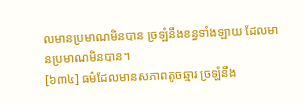លមានប្រមាណមិនបាន ច្រឡំនឹងខន្ធទាំងឡាយ ដែលមានប្រមាណមិនបាន។
[៦៣៤] ធម៌ដែលមានសភាពតូចឆ្មារ ច្រឡំនឹង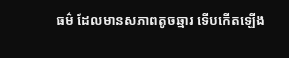ធម៌ ដែលមានសភាពតូចឆ្មារ ទើបកើតឡើង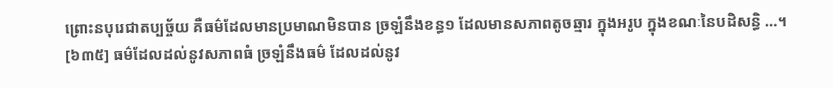ព្រោះនបុរេជាតប្បច្ច័យ គឺធម៌ដែលមានប្រមាណមិនបាន ច្រឡំនឹងខន្ធ១ ដែលមានសភាពតូចឆ្មារ ក្នុងអរូប ក្នុងខណៈនៃបដិសន្ធិ …។
[៦៣៥] ធម៌ដែលដល់នូវសភាពធំ ច្រឡំនឹងធម៌ ដែលដល់នូវ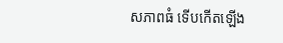សភាពធំ ទើបកើតឡើង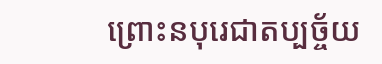ព្រោះនបុរេជាតប្បច្ច័យ